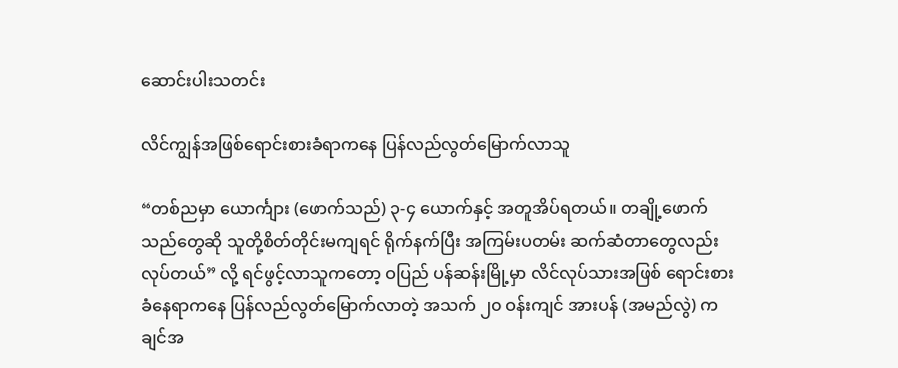ဆောင်းပါးသတင်း

လိင်ကျွန်အဖြစ်ရောင်းစားခံရာကနေ ပြန်လည်လွတ်မြောက်လာသူ

“တစ်ညမှာ ယောင်္ကျား (ဖောက်သည်) ၃-၄ ယောက်နှင့် အတူအိပ်ရတယ်။ တချို့ဖောက်သည်တွေဆို သူတို့စိတ်တိုင်းမကျရင် ရိုက်နက်ပြီး အကြမ်းပတမ်း ဆက်ဆံတာတွေလည်း လုပ်တယ်” လို့ ရင်ဖွင့်လာသူကတော့ ဝပြည် ပန်ဆန်းမြို့မှာ လိင်လုပ်သားအဖြစ် ရောင်းစားခံနေရာကနေ ပြန်လည်လွတ်မြောက်လာတဲ့ အသက် ၂၀ ဝန်းကျင် အားပန် (အမည်လွဲ) ကချင်အ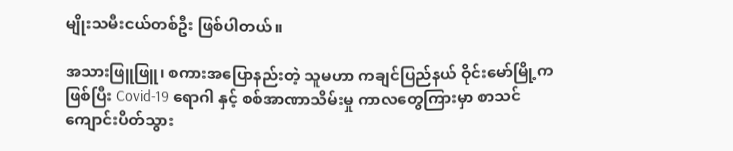မျိုးသမီးငယ်တစ်ဦး ဖြစ်ပါတယ်။

အသားဖြူဖြူ၊ စကားအပြောနည်းတဲ့ သူမဟာ ကချင်ပြည်နယ် ဝိုင်းမော်မြို့ကဖြစ်ပြီး Covid-19 ရောဂါ နှင့် စစ်အာဏာသိမ်းမှု ကာလတွေကြားမှာ စာသင်ကျောင်းပိတ်သွား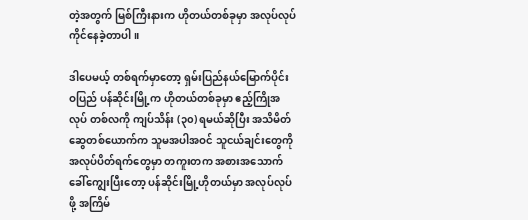တဲ့အတွက် မြစ်ကြီးနားက ဟိုတယ်တစ်ခုမှာ အလုပ်လုပ်ကိုင်နေခဲ့တာပါ။

ဒါပေမယ့် တစ်ရက်မှာတော့ ရှမ်းပြည်နယ်မြောက်ပိုင်း ဝပြည် ပန်ဆိုင်းမြို့က ဟိုတယ်တစ်ခုမှာ ဧည့်ကြိုအလုပ် တစ်လကို ကျပ်သိန်း (၃၀) ရမယ်ဆိုပြီး အသိမိတ်ဆွေတစ်ယောက်က သူမအပါအဝင် သူငယ်ချင်းတွေကို အလုပ်ပိတ်ရက်တွေမှာ တကူးတက အစားအသောက်ခေါ်ကျွေးပြီးတော့ ပန်ဆိုင်းမြို့ဟိုတယ်မှာ အလုပ်လုပ်ဖို့ အကြိမ်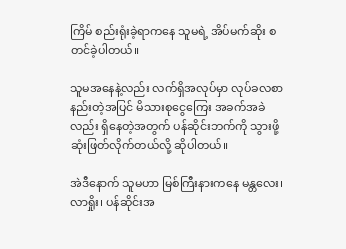ကြိမ် စည်းရုံးခဲ့ရာကနေ သူမရဲ့ အိပ်မက်ဆိုး စတင်ခဲ့ပါတယ်။

သူမအနေနဲ့လည်း လက်ရှိအလုပ်မှာ လုပ်ခလစာနည်းတဲ့အပြင် မိသားစုငွေကြေး အခက်အခဲလည်း ရှိနေတဲ့အတွက် ပန်ဆိုင်းဘက်ကို သွားဖို့ ဆုံးဖြတ်လိုက်တယ်လို့ ဆိုပါတယ်။

အဲဒီနောက် သူမဟာ မြစ်ကြီးနားကနေ မန္တလေး၊ လာရှိုး၊ ပန်ဆိုင်းအ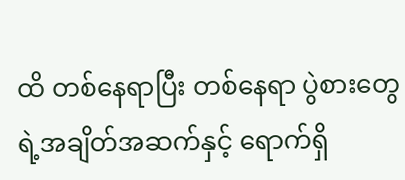ထိ တစ်နေရာပြီး တစ်နေရာ ပွဲစားတွေရဲ့အချိတ်အဆက်နှင့် ရောက်ရှိ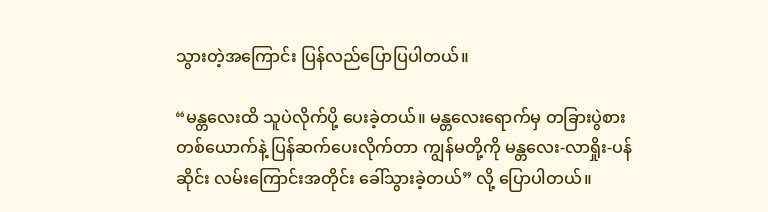သွားတဲ့အကြောင်း ပြန်လည်ပြောပြပါတယ်။

“မန္တလေးထိ သူပဲလိုက်ပို့‌ ပေးခဲ့တယ်။ မန္တလေးရောက်မှ တခြားပွဲစား တစ်ယောက်နဲ့ ပြန်ဆက်ပေးလိုက်တာ ကျွန်မတို့ကို မန္တလေး-လာရှိုး-ပန်ဆိုင်း လမ်းကြောင်းအတိုင်း ခေါ်သွားခဲ့တယ်” လို့ ပြောပါတယ်။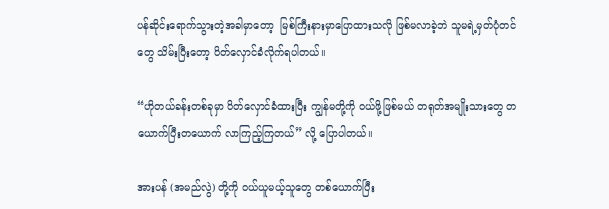ပန်ဆိုင်းရောက်သွားတဲ့အခါမှာတော့  မြစ်ကြီးနားမှာပြောထားသလို ဖြစ်မလာခဲ့ဘဲ သူမရဲ့မှတ်ပုံတင်တွေ သိမ်းပြီးတော့ ပိတ်လှောင်ခံလိုက်ရပါတယ်။

“ဟိုတယ်ခန်းတစ်ခုမှာ ပိတ်လှောင်ခံထားပြီး ကျွန်မတို့ကို ဝယ်ဖို့ဖြစ်မယ် တရုတ်အမျိုးသားတွေ တယောက်ပြီးတယောက် လာကြည့်ကြတယ်” လို့ ပြောပါတယ်။

အားပန် (အမည်လွဲ) တို့ကို ဝယ်ယူမယ့်သူတွေ တစ်ယောက်ပြီး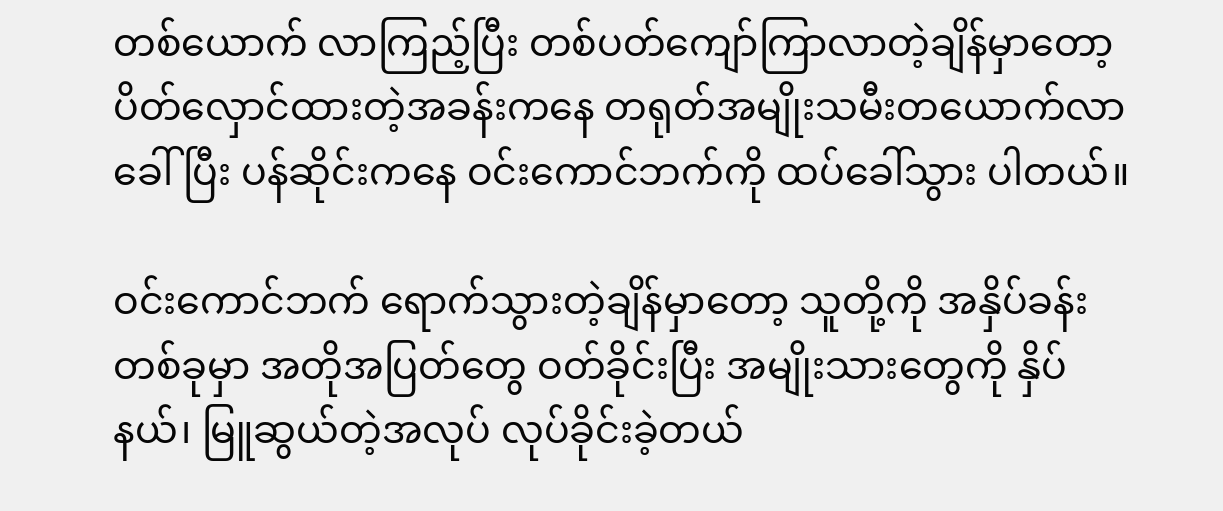တစ်ယောက် လာကြည့်ပြီး တစ်ပတ်ကျော်ကြာလာတဲ့ချိန်မှာတော့ ပိတ်လှောင်ထားတဲ့အခန်းကနေ တရုတ်အမျိုးသမီးတယောက်လာခေါ်ပြီး ပန်ဆိုင်းကနေ ဝင်းကောင်ဘက်ကို ထပ်ခေါ်သွား ပါတယ်။

ဝင်းကောင်ဘက် ရောက်သွားတဲ့ချိန်မှာတော့ သူတို့ကို အနှိပ်ခန်းတစ်ခုမှာ အတိုအပြတ်တွေ ဝတ်ခိုင်းပြီး အမျိုးသားတွေကို နှိပ်နယ်၊ မြူဆွယ်တဲ့အလုပ် လုပ်ခိုင်းခဲ့တယ်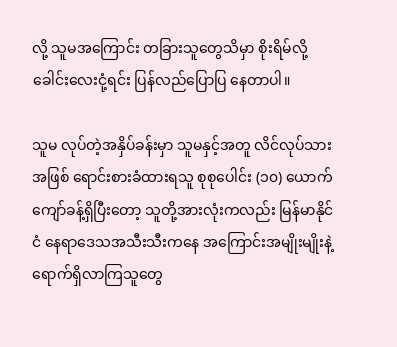လို့ သူမအကြောင်း တခြားသူတွေသိမှာ စိုးရိမ်လို့ ခေါင်းလေးငုံ့ရင်း ပြန်လည်ပြောပြ နေတာပါ။

သူမ လုပ်တဲ့အနှိပ်ခန်းမှာ သူမနှင့်အတူ လိင်လုပ်သားအဖြစ် ရောင်းစားခံထားရသူ စုစုပေါင်း (၁၀) ယောက်ကျော်ခန့်ရှိပြီးတော့ သူတို့အားလုံးကလည်း မြန်မာနိုင်ငံ နေရာဒေသအသီးသီးကနေ အကြောင်းအမျိုးမျိုးနဲ့ ရောက်ရှိလာကြသူတွေ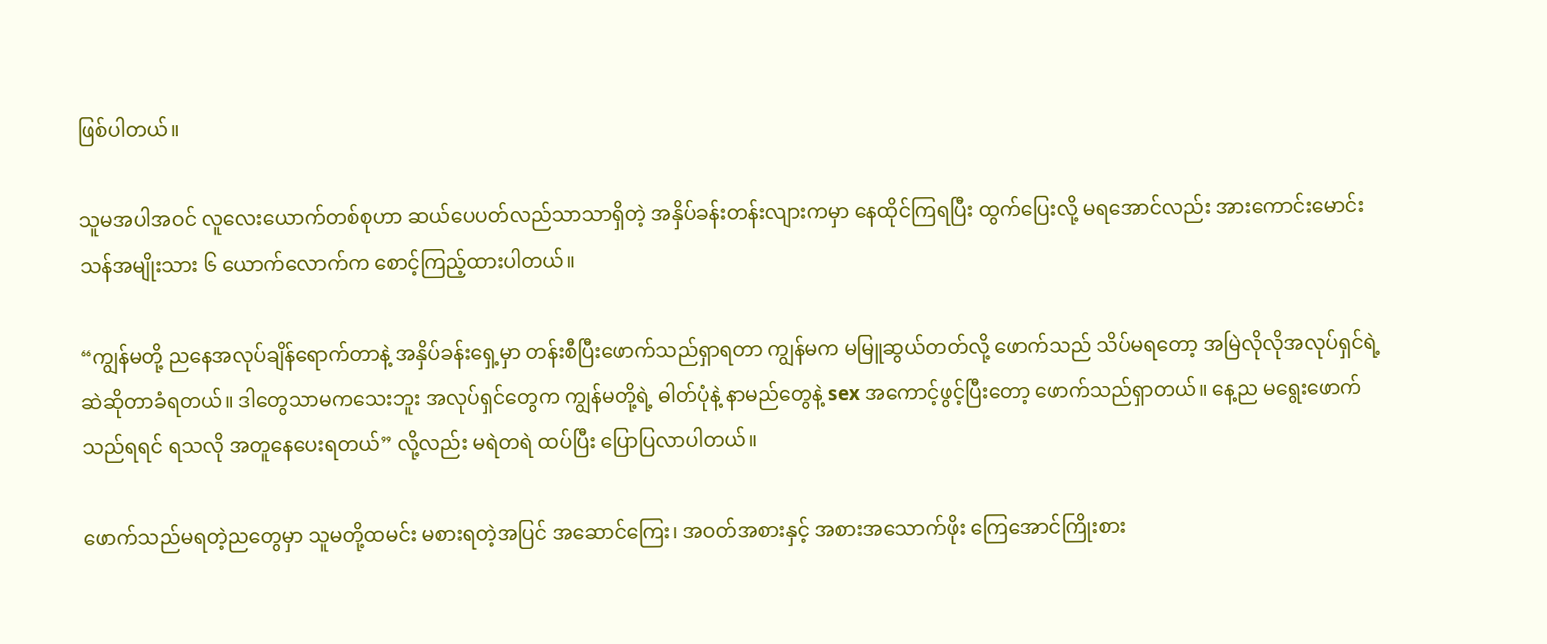ဖြစ်ပါတယ်။

သူမအပါအဝင် လူလေးယောက်တစ်စုဟာ ဆယ်ပေပတ်လည်သာသာရှိတဲ့ အနှိပ်ခန်းတန်းလျားကမှာ နေထိုင်ကြရပြီး ထွက်ပြေးလို့ မရအောင်လည်း အားကောင်းမောင်းသန်အမျိုးသား ၆ ယောက်လောက်က စောင့်ကြည့်ထားပါတယ်။

“ကျွန်မတို့ ညနေအလုပ်ချိန်ရောက်တာနဲ့ အနှိပ်ခန်းရှေ့မှာ တန်းစီပြီးဖောက်သည်ရှာရတာ ကျွန်မက မမြူဆွယ်တတ်လို့ ဖောက်သည် သိပ်မရတော့ အမြဲလိုလိုအလုပ်ရှင်ရဲ့ ဆဲဆိုတာခံရတယ်။ ဒါတွေသာမကသေးဘူး အလုပ်ရှင်တွေက ကျွန်မတို့ရဲ့ ဓါတ်ပုံနဲ့ နာမည်တွေနဲ့ sex အကောင့်ဖွင့်ပြီးတော့ ဖောက်သည်ရှာတယ်။ နေ့ည မရွေးဖောက်သည်ရရင် ရသလို အတူနေပေးရတယ်” လို့လည်း မရဲတရဲ ထပ်ပြီး ပြောပြလာပါတယ်။

ဖောက်သည်မရတဲ့ညတွေမှာ သူမတို့ထမင်း မစားရတဲ့အပြင် အဆောင်ကြေး၊ အဝတ်အစားနှင့် အစားအသောက်ဖိုး ကြေအောင်ကြိုးစား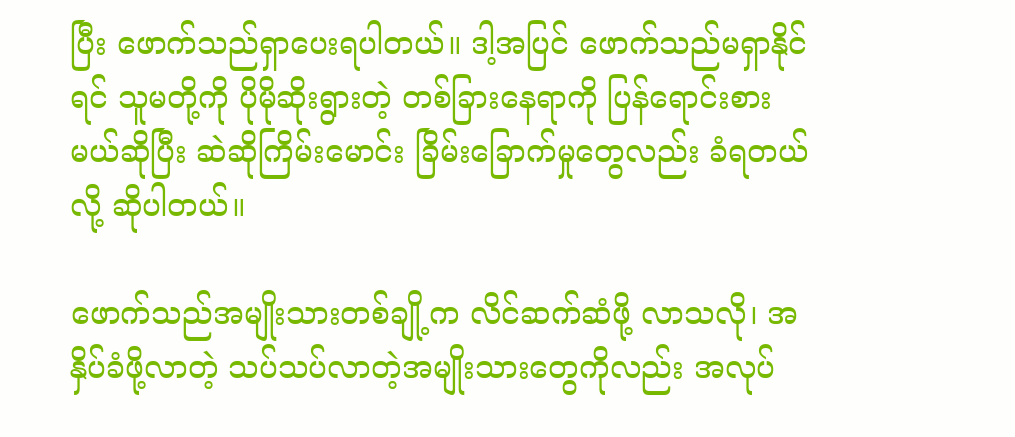ပြီး ဖောက်သည်ရှာပေးရပါတယ်။ ဒါ့အပြင် ဖောက်သည်မရှာနိုင်ရင် သူမတို့ကို ပိုမိုဆိုးရွားတဲ့ တစ်ခြားနေရာကို ပြန်ရောင်းစားမယ်ဆိုပြီး ဆဲဆိုကြိမ်းမောင်း ခြိမ်းခြောက်မှုတွေလည်း ခံရတယ်လို့ ဆိုပါတယ်။

ဖောက်သည်အမျိုးသားတစ်ချို့က လိင်ဆက်ဆံဖို့ လာသလို၊ အနှိပ်ခံဖို့လာတဲ့ သပ်သပ်လာတဲ့အမျိုးသားတွေကိုလည်း အလုပ်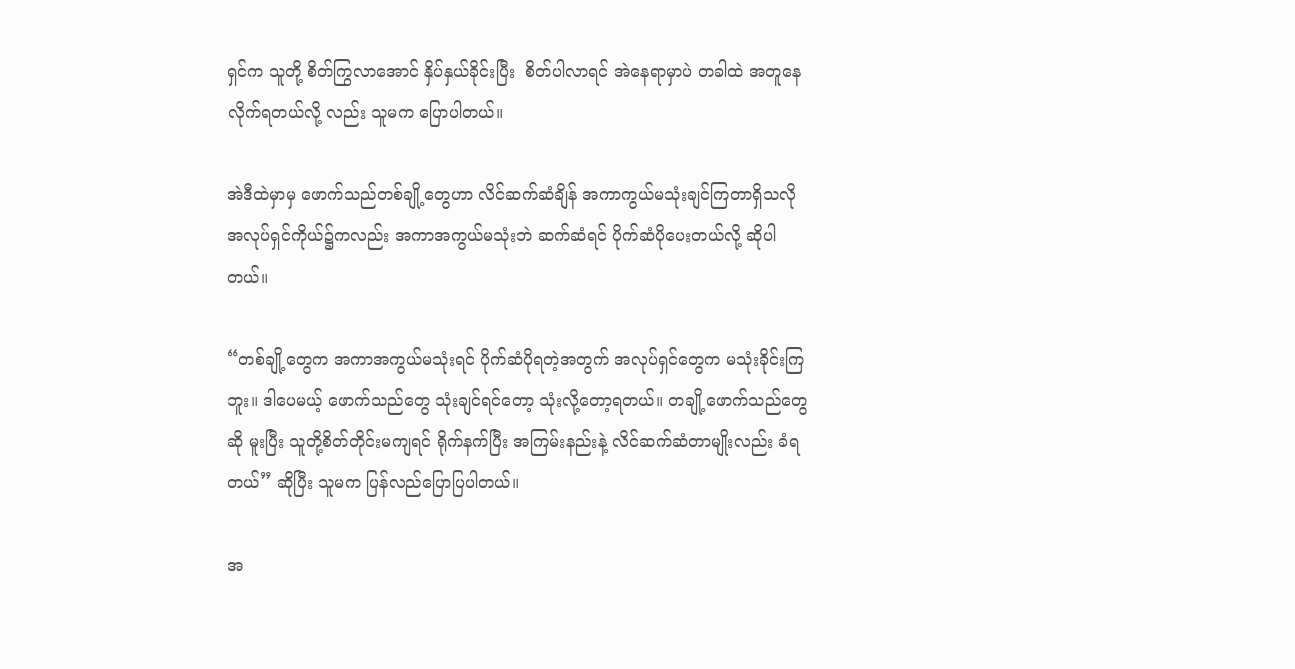ရှင်‌က သူတို့ စိတ်ကြွလာအောင် နှိပ်နှယ်ခိုင်းပြီး  စိတ်ပါလာရင် အဲနေရာမှာပဲ တခါထဲ အတူနေလိုက်ရတယ်လို့ လည်း သူမက ပြောပါတယ်။

အဲဒီထဲမှာမှ ဖောက်သည်တစ်ချို့တွေဟာ လိင်ဆက်ဆံချိန် အကာကွယ်မသုံးချင်ကြတာရှိသလို အလုပ်ရှင်ကိုယ်၌ကလည်း အကာအကွယ်မသုံးဘဲ ဆက်ဆံရင် ပိုက်ဆံပိုပေးတယ်လို့ ဆိုပါတယ်။

“တစ်ချို့တွေက အကာအကွယ်မသုံးရင် ပိုက်ဆံပိုရတဲ့အတွက် အလုပ်ရှင်တွေက မသုံးခိုင်းကြဘူး။ ဒါပေမယ့် ဖောက်သည်တွေ သုံးချင်ရင်တော့ သုံးလို့တော့ရတယ်။ တချို့ဖောက်သည်တွေဆို မူးပြီး သူတို့စိတ်တိုင်းမကျရင် ရိုက်နက်ပြီး အကြမ်းနည်းနဲ့ လိင်ဆက်ဆံတာမျိုးလည်း ခံရတယ်” ဆိုပြီး သူမက ပြန်လည်ပြောပြပါတယ်။

အ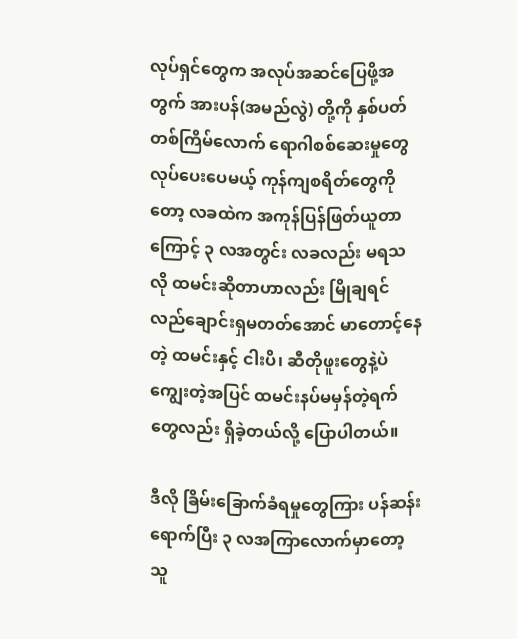လုပ်ရှင်တွေက အလုပ်အဆင်ပြေဖို့အတွက် အားပန်(အမည်လွဲ) တို့ကို နှစ်ပတ်တစ်ကြိမ်လောက် ရောဂါစစ်ဆေးမှုတွေ လုပ်ပေးပေမယ့် ကုန်ကျစရိတ်တွေကိုတော့ လခထဲက အကုန်ပြန်ဖြတ်ယူတာကြောင့် ၃ လအတွင်း လခလည်း မရသလို ထမင်းဆိုတာဟာလည်း မြိုချရင် လည်ချောင်းရှမတတ်အောင် မာတောင့်နေတဲ့ ထမင်းနှင့် ငါးပိ၊ ဆီတိုဖူးတွေနဲ့ပဲ ကျွေးတဲ့အပြင် ထမင်းနပ်မမှန်တဲ့ရက်တွေလည်း ရှိခဲ့တယ်လို့ ပြောပါတယ်။

ဒီလို ခြိမ်းခြောက်ခံရမှုတွေကြား ပန်ဆန်းရောက်ပြီး ၃ လအကြာလောက်မှာတော့ သူ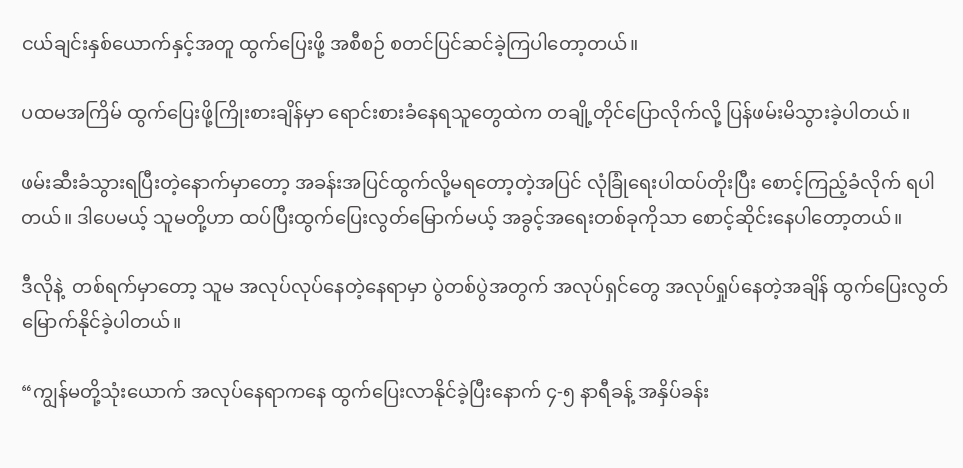ငယ်ချင်းနှစ်ယောက်နှင့်အတူ ထွက်ပြေးဖို့ အစီစဉ် စတင်ပြင်ဆင်ခဲ့ကြပါတော့တယ်။

ပထမအကြိမ် ထွက်ပြေးဖို့ကြိုးစားချိန်မှာ ရောင်းစားခံနေရသူတွေထဲက တချို့တိုင်ပြောလိုက်လို့ ပြန်ဖမ်းမိသွားခဲ့ပါတယ်။

ဖမ်းဆီးခံသွားရပြီးတဲ့နောက်မှာတော့ အခန်းအပြင်ထွက်လို့မရတော့တဲ့အပြင် လုံခြုံရေးပါထပ်တိုးပြီး စောင့်ကြည့်ခံလိုက် ရပါတယ်။ ဒါပေမယ့် သူမတို့ဟာ ထပ်ပြီးထွက်ပြေးလွတ်မြောက်မယ့် အခွင့်အရေးတစ်ခုကိုသာ စောင့်ဆိုင်းနေပါတော့တယ်။

ဒီလိုနဲ့  တစ်ရက်မှာတော့ သူမ အလုပ်လုပ်နေတဲ့နေရာမှာ ပွဲတစ်ပွဲအတွက် အလုပ်ရှင်တွေ အလုပ်ရှုပ်နေတဲ့အချိန် ထွက်ပြေးလွတ်မြောက်နိုင်ခဲ့ပါတယ်။

“ကျွန်မတို့သုံးယောက် အလုပ်နေရာကနေ ထွက်ပြေးလာနိုင်ခဲ့ပြီးနောက် ၄-၅ နာရီခန့် အနှိပ်ခန်း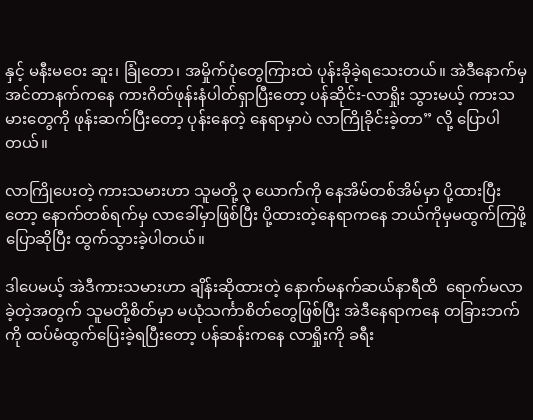နှင့် မနီးမဝေး ဆူး၊ ခြုံတော၊ အမှိုက်ပုံတွေကြားထဲ ပုန်းခိုခဲ့ရသေးတယ်။ အဲဒီနောက်မှ အင်တာနက်ကနေ ကားဂိတ်ဖုန်းနံပါတ်ရှာပြီးတော့ ပန်ဆိုင်း-လာရှိုး သွားမယ့် ကားသမားတွေကို ဖုန်းဆက်ပြီးတော့ ပုန်းနေတဲ့ နေရာမှာပဲ လာကြိုခိုင်းခဲ့တာ” လို့ ပြောပါတယ်။

လာကြိုပေးတဲ့ ကားသမားဟာ သူမတို့ ၃ ယောက်ကို နေအိမ်တစ်အိမ်မှာ ပို့ထားပြီးတော့ နောက်တစ်ရက်မှ လာခေါ်မှာဖြစ်ပြီး ပို့ထားတဲ့နေရာကနေ ဘယ်ကိုမှမထွက်ကြဖို့ ပြောဆိုပြီး ထွက်သွားခဲ့ပါတယ်။

ဒါပေမယ့် အဲဒီကားသမားဟာ ချိန်းဆိုထားတဲ့ နောက်မနက်ဆယ်နာရီထိ  ရောက်မလာခဲ့တဲ့အတွက် သူမတို့စိတ်မှာ မယုံသင်္ကာစိတ်တွေဖြစ်ပြီး အဲဒီနေရာကနေ တခြားဘက်ကို ထပ်မံထွက်ပြေးခဲ့ရပြီးတော့ ပန်ဆန်းကနေ လာရှိုးကို ခရီး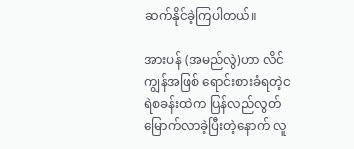ဆက်နိုင်ခဲ့ကြပါတယ်။

အားပန် (အမည်လွဲ)ဟာ လိင်ကျွန်အဖြစ် ရောင်းစားခံရတဲ့ငရဲစခန်းထဲက ပြန်လည်လွတ်မြောက်လာခဲ့ပြီးတဲ့နောက် လူ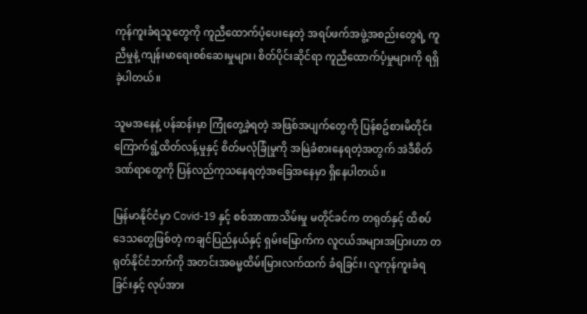ကုန်ကူးခံရသူတွေကို ကူညီထောက်ပံ့ပေးနေတဲ့ အရပ်ဖက်အဖွဲ့အစည်းတွေရဲ့ ကူညီမှုနဲ့ ကျန်းမာရေးစစ်ဆေးမှုများ၊ စိတ်ပိုင်းဆိုင်ရာ ကူညီထောက်ပံ့မှုများကို ရရှိခဲ့ပါတယ်။

သူမအနေနဲ့ ပန်ဆန်းမှာ ကြုံတွေ့ခဲ့ရတဲ့ အဖြစ်အပျက်တွေကို ပြန်စဥ်စားမိတိုင်း ကြောက်ရွံ့ထိတ်လန့်မှုနှင့် စိတ်မလုံခြုံမှုကို အမြဲခံစားနေရတဲ့အတွက် အဲဒီစိတ်ဒဏ်ရာတွေကို ပြန်လည်ကုသနေရတဲ့အခြေအနေမှာ ရှိနေပါတယ်။

မြန်မာနိုင်ငံမှာ Covid-19 နှင့် စစ်အာဏာသိမ်းမှု မတိုင်ခင်က တရုတ်နှင့် ထိစပ်ဒေသတွေဖြစ်တဲ့ ကချင်ပြည်နယ်နှင့် ရှမ်းမြောက်က လူငယ်အများအပြားဟာ တရုတ်နိုင်ငံဘက်ကို အတင်းအဓမ္မထိမ်းမြားလက်ထက် ခံရခြင်း၊ လူကုန်ကူးခံရခြင်းနှင့် လုပ်အား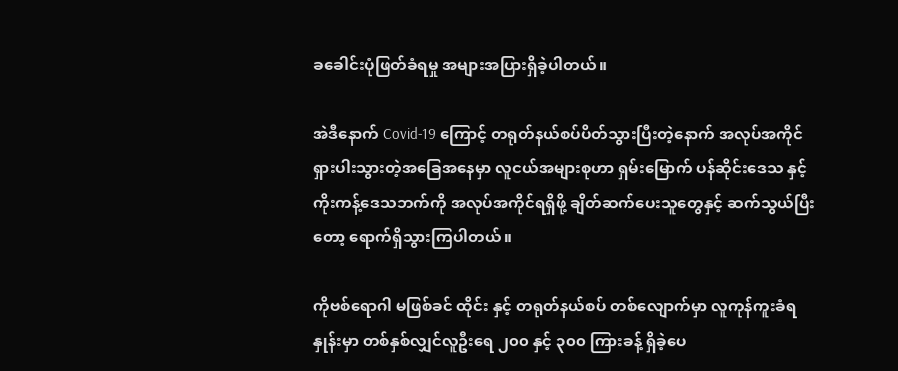ခခေါင်းပုံဖြတ်ခံရမှု အများအပြားရှိခဲ့ပါတယ်။

အဲဒီနောက် Covid-19 ကြောင့် တရုတ်နယ်စပ်ပိတ်သွားပြီးတဲ့နောက် အလုပ်အကိုင်ရှားပါးသွားတဲ့အခြေအနေမှာ လူငယ်အများစုဟာ ရှမ်းမြောက် ပန်ဆိုင်းဒေသ နှင့် ကိုးကန့်ဒေသဘက်ကို အလုပ်အကိုင်ရရှိဖို့ ချိတ်ဆက်ပေးသူတွေနှင့် ဆက်သွယ်ပြီးတော့ ရောက်ရှိသွားကြပါတယ်။

ကိုဗစ်ရောဂါ မဖြစ်ခင် ထိုင်း နှင့် တရုတ်နယ်စပ် တစ်လျောက်မှာ လူကုန်ကူးခံရနှုန်းမှာ တစ်နှစ်လျှင်လူဦးရေ ၂၀၀ နှင့် ၃၀၀ ကြားခန့် ရှိခဲ့ပေ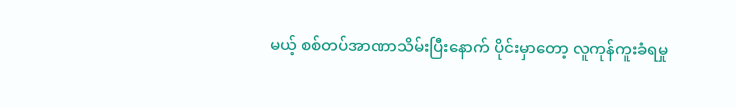မယ့် စစ်တပ်အာဏာသိမ်းပြီးနောက် ပိုင်းမှာတော့ လူကုန်ကူးခံရမှု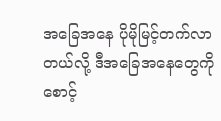အခြေအနေ ပိုမိုမြင့်တက်လာတယ်လို့ ဒီအခြေအနေတွေကို စောင့်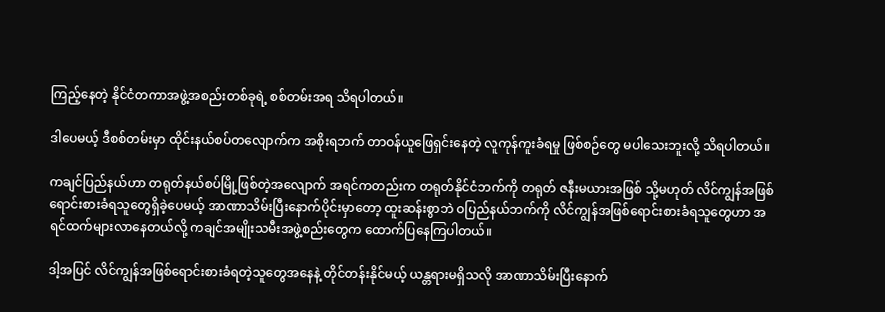ကြည့်နေတဲ့ နိုင်ငံတကာအဖွဲ့အစည်းတစ်ခုရဲ့ စစ်တမ်းအရ သိရပါတယ်။

ဒါပေမယ့် ဒီစစ်တမ်းမှာ ထိုင်းနယ်စပ်တလျောက်က အစိုးရဘက် တာဝန်ယူဖြေရှင်းနေတဲ့ လူကုန်ကူးခံရမှု ဖြစ်စဉ်တွေ မပါသေးဘူးလို့ သိရပါတယ်။

ကချင်ပြည်နယ်ဟာ တရုတ်နယ်စပ်မြို့ဖြစ်တဲ့အလျောက် အရင်ကတည်းက တရုတ်နိုင်ငံဘက်ကို တရုတ် ဇနီးမယားအဖြစ် သို့မဟုတ် လိင်ကျွန်အဖြစ် ရောင်းစားခံရသူတွေရှိခဲ့ပေမယ့် အာဏာသိမ်းပြီးနောက်ပိုင်းမှာတော့ ထူးဆန်းစွာဘဲ ဝပြည်နယ်ဘက်ကို လိင်ကျွန်အဖြစ်ရောင်းစားခံရသူတွေဟာ အရင်ထက်များလာနေတယ်လို့ ကချင်အမျိုးသမီးအဖွဲ့စည်းတွေက ထောက်ပြနေကြပါတယ်။

ဒါ့အပြင် လိင်ကျွန်အဖြစ်ရောင်းစားခံရတဲ့သူတွေအနေနဲ့ တိုင်တန်းနိုင်မယ့် ယန္တရားမရှိသလို အာဏာသိမ်းပြီးနောက်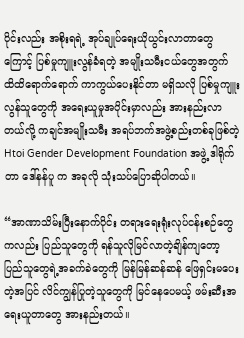ပိုင်းလည်း အစိုးရရဲ့ အုပ်ချုပ်ရေးယိုယွင်းလာတာတွေကြောင့် ပြစ်မှုကျူးလွန်ခံရတဲ့ အမျိုးသမီးငယ်တွေအတွက် ထိထိရောက်ရောက် ကာကွယ်ပေးနိုင်တာ မရှိသလို ပြစ်မှုကျူးလွန်သူတွေကို အရေးယူမှုအပိုင်းမှာလည်း အားနည်းလာတယ်လို့ ကချင်အမျိုးသမီး အရပ်ဘက်အဖွဲ့စည်းတစ်ခုဖြစ်တဲ့ Htoi Gender Development Foundation အဖွဲ့ ဒါရိုက်တာ ဒေါ်နန်ပူ က အခုလို သုံးသပ်ပြောဆိုပါတယ်။

“အာဏာသိမ်းပြီးနောက်ပိုင်း တရားရေးရုံးလုပ်ငန်းစဉ်တွေကလည်း ပြည်သူတွေကို ရန်သူလိုမြင်လာတဲ့ချိန်ကျတော့ ပြည်သူတွေရဲ့အခက်ခဲတွေကို မြန်မြန်ဆန်ဆန် ဖြေရှင်းမပေးတဲ့အပြင် လိင်ကျွန်ပြုတဲ့သူတွေကို မြင်နေပေမယ့် ဖမ်းဆီးအရေးယူတာတွေ အားနည်းတယ်။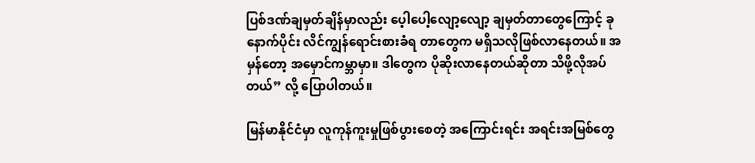ပြစ်ဒဏ်ချမှတ်ချိန်မှာလည်း ပေ့ါပေါ့လျော့လျော့ ချမှတ်တာတွေကြောင့် ခုနောက်ပိုင်း လိင်ကျွန်ရောင်းစားခံရ တာတွေက မရှိသလိုဖြစ်လာနေတယ်။ အမှန်တော့ အမှောင်ကမ္ဘာမှာ။ ဒါတွေက ပိုဆိုးလာနေတယ်ဆိုတာ သိဖို့လိုအပ်တယ်” လို့ ပြောပါတယ်။

မြန်မာနိုင်ငံမှာ လူကုန်ကူးမှုဖြစ်ပွားစေတဲ့ အကြောင်းရင်း အရင်းအမြစ်တွေ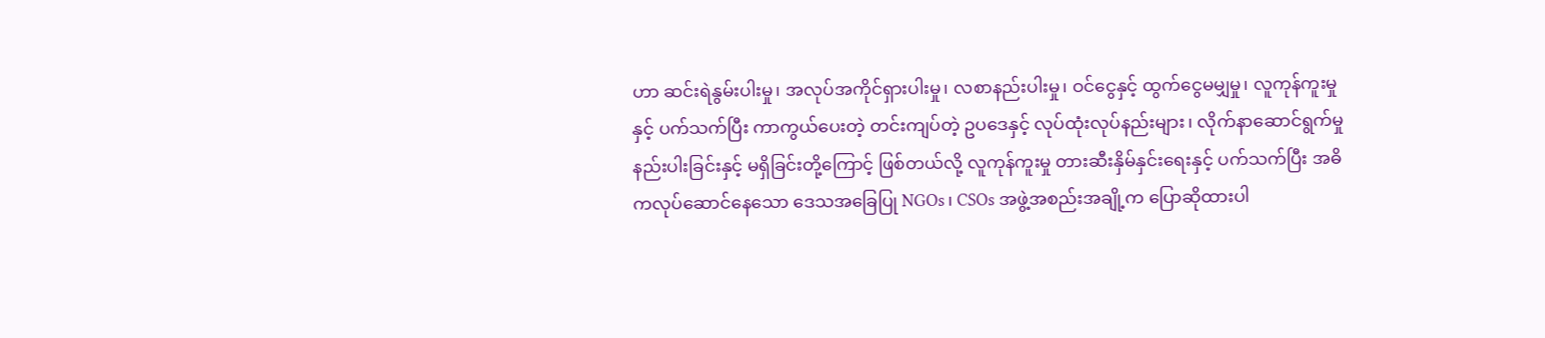ဟာ ဆင်းရဲနွမ်းပါးမှု၊ အလုပ်အကိုင်ရှားပါးမှု၊ လစာနည်းပါးမှု၊ ဝင်ငွေနှင့် ထွက်ငွေမမျှမှု၊ လူကုန်ကူးမှုနှင့် ပက်သက်ပြီး ကာကွယ်ပေးတဲ့ တင်းကျပ်တဲ့ ဥပဒေနှင့် လုပ်ထုံးလုပ်နည်းများ၊ လိုက်နာဆောင်ရွက်မှု နည်းပါးခြင်းနှင့် မရှိခြင်းတို့ကြောင့် ဖြစ်တယ်လို့ လူကုန်ကူးမှု တားဆီးနှိမ်နှင်းရေးနှင့် ပက်သက်ပြီး အဓိကလုပ်ဆောင်နေသော ဒေသအခြေပြု NGOs၊ CSOs အဖွဲ့အစည်းအချို့က ပြောဆိုထားပါ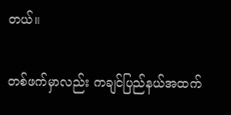တယ်။

တစ်ဖက်မှာလည်း ကချင်ပြည်နယ်အထက်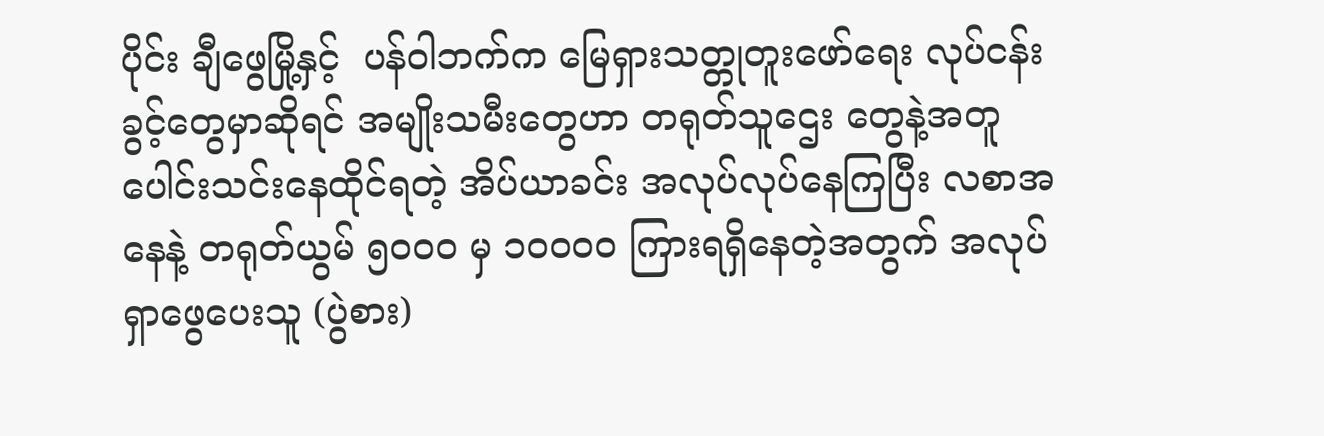ပိုင်း ချီဖွေမြို့နှင့်  ပန်ဝါဘက်က မြေရှားသတ္တုတူးဖော်ရေး လုပ်ငန်းခွင့်တွေမှာဆိုရင် အမျိုးသမီးတွေဟာ တရုတ်သူဌေး တွေနဲ့အတူ ပေါင်းသင်းနေထိုင်ရတဲ့ အိပ်ယာခင်း အလုပ်လုပ်နေကြပြီး လစာအနေနဲ့ တရုတ်ယွမ် ၅၀၀၀ မှ ၁၀၀၀၀ ကြားရရှိနေတဲ့အတွက် အလုပ်ရှာဖွေပေးသူ (ပွဲစား)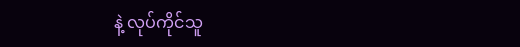နဲ့ လုပ်ကိုင်သူ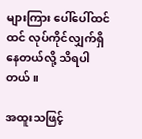များကြား ပေါ်ပေါ်ထင်ထင် လုပ်ကိုင်လျှက်ရှိနေတယ်လို့ သိရပါတယ်။

အထူးသဖြင့်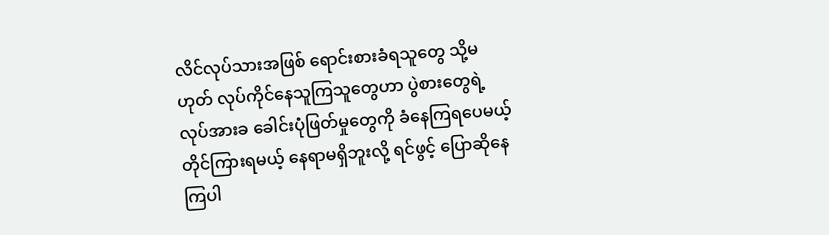လိင်လုပ်သားအဖြစ် ရောင်းစားခံရသူတွေ သို့မဟုတ် လုပ်ကိုင်နေသူကြသူတွေဟာ ပွဲစားတွေရဲ့လုပ်အားခ ခေါင်းပုံဖြတ်မှုတွေကို ခံနေကြရပေမယ့် တိုင်ကြားရမယ့် နေရာမရှိဘူးလို့ ရင်ဖွင့် ပြောဆိုနေကြပါ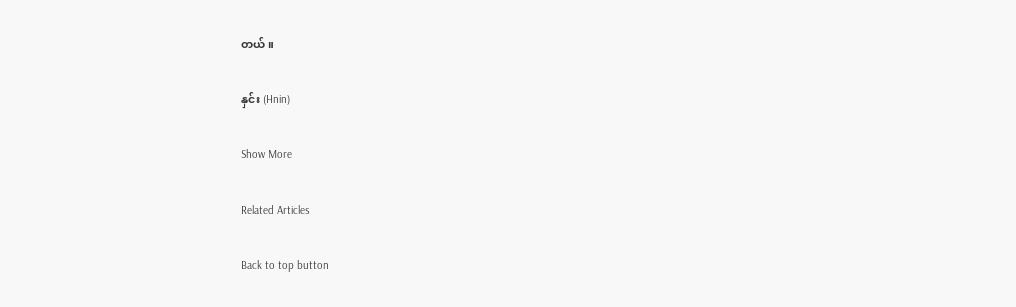တယ်။

နှင်း (Hnin)

Show More

Related Articles

Back to top button